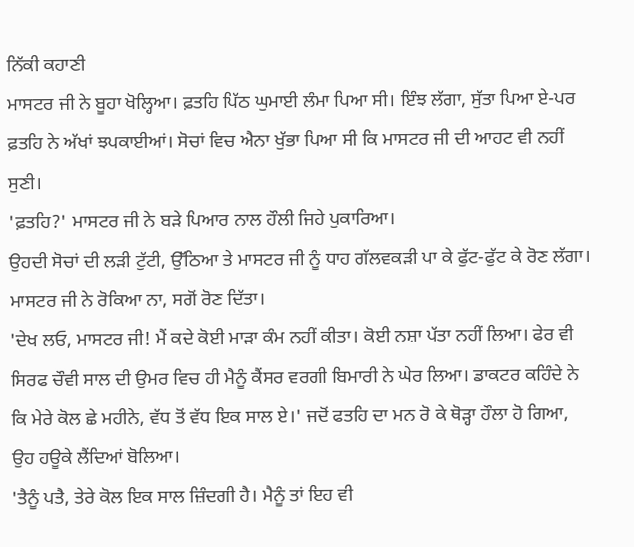ਨਿੱਕੀ ਕਹਾਣੀ
ਮਾਸਟਰ ਜੀ ਨੇ ਬੂਹਾ ਖੋਲ੍ਹਿਆ। ਫ਼ਤਹਿ ਪਿੱਠ ਘੁਮਾਈ ਲੰਮਾ ਪਿਆ ਸੀ। ਇੰਝ ਲੱਗਾ, ਸੁੱਤਾ ਪਿਆ ਏ-ਪਰ ਫ਼ਤਹਿ ਨੇ ਅੱਖਾਂ ਝਪਕਾਈਆਂ। ਸੋਚਾਂ ਵਿਚ ਐਨਾ ਖੁੱਭਾ ਪਿਆ ਸੀ ਕਿ ਮਾਸਟਰ ਜੀ ਦੀ ਆਹਟ ਵੀ ਨਹੀਂ ਸੁਣੀ।
'ਫ਼ਤਹਿ?' ਮਾਸਟਰ ਜੀ ਨੇ ਬੜੇ ਪਿਆਰ ਨਾਲ ਹੌਲੀ ਜਿਹੇ ਪੁਕਾਰਿਆ।
ਉਹਦੀ ਸੋਚਾਂ ਦੀ ਲੜੀ ਟੁੱਟੀ, ਉੱਠਿਆ ਤੇ ਮਾਸਟਰ ਜੀ ਨੂੰ ਧਾਹ ਗੱਲਵਕੜੀ ਪਾ ਕੇ ਫੁੱਟ-ਫੁੱਟ ਕੇ ਰੋਣ ਲੱਗਾ। ਮਾਸਟਰ ਜੀ ਨੇ ਰੋਕਿਆ ਨਾ, ਸਗੋਂ ਰੋਣ ਦਿੱਤਾ।
'ਦੇਖ ਲਓ, ਮਾਸਟਰ ਜੀ! ਮੈਂ ਕਦੇ ਕੋਈ ਮਾੜਾ ਕੰਮ ਨਹੀਂ ਕੀਤਾ। ਕੋਈ ਨਸ਼ਾ ਪੱਤਾ ਨਹੀਂ ਲਿਆ। ਫੇਰ ਵੀ ਸਿਰਫ ਚੌਵੀ ਸਾਲ ਦੀ ਉਮਰ ਵਿਚ ਹੀ ਮੈਨੂੰ ਕੈਂਸਰ ਵਰਗੀ ਬਿਮਾਰੀ ਨੇ ਘੇਰ ਲਿਆ। ਡਾਕਟਰ ਕਹਿੰਦੇ ਨੇ ਕਿ ਮੇਰੇ ਕੋਲ ਛੇ ਮਹੀਨੇ, ਵੱਧ ਤੋਂ ਵੱਧ ਇਕ ਸਾਲ ਏ।' ਜਦੋਂ ਫਤਹਿ ਦਾ ਮਨ ਰੋ ਕੇ ਥੋੜ੍ਹਾ ਹੌਲਾ ਹੋ ਗਿਆ, ਉਹ ਹਊਕੇ ਲੈਂਦਿਆਂ ਬੋਲਿਆ।
'ਤੈਨੂੰ ਪਤੈ, ਤੇਰੇ ਕੋਲ ਇਕ ਸਾਲ ਜ਼ਿੰਦਗੀ ਹੈ। ਮੈਨੂੰ ਤਾਂ ਇਹ ਵੀ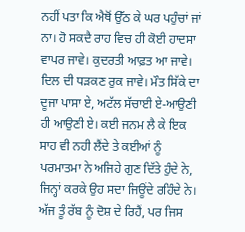ਨਹੀਂ ਪਤਾ ਕਿ ਐਥੋਂ ਉੱਠ ਕੇ ਘਰ ਪਹੁੰਚਾਂ ਜਾਂ ਨਾ। ਹੋ ਸਕਦੈ ਰਾਹ ਵਿਚ ਹੀ ਕੋਈ ਹਾਦਸਾ ਵਾਪਰ ਜਾਵੇ। ਕੁਦਰਤੀ ਆਫ਼ਤ ਆ ਜਾਵੇ। ਦਿਲ ਦੀ ਧੜਕਣ ਰੁਕ ਜਾਵੇ। ਮੌਤ ਸਿੱਕੇ ਦਾ ਦੂਜਾ ਪਾਸਾ ਏ, ਅਟੱਲ ਸੱਚਾਈ ਏ-ਆਉਣੀ ਹੀ ਆਉਣੀ ਏ। ਕਈ ਜਨਮ ਲੈ ਕੇ ਇਕ ਸਾਹ ਵੀ ਨਹੀ ਲੈਂਦੇ ਤੇ ਕਈਆਂ ਨੂੰ ਪਰਮਾਤਮਾ ਨੇ ਅਜਿਹੇ ਗੁਣ ਦਿੱਤੇ ਹੁੰਦੇ ਨੇ, ਜਿਨ੍ਹਾਂ ਕਰਕੇ ਉਹ ਸਦਾ ਜਿਊਂਦੇ ਰਹਿੰਦੇ ਨੇ। ਅੱਜ ਤੂੰ ਰੱਬ ਨੂੰ ਦੋਸ਼ ਦੇ ਰਿਹੈਂ, ਪਰ ਜਿਸ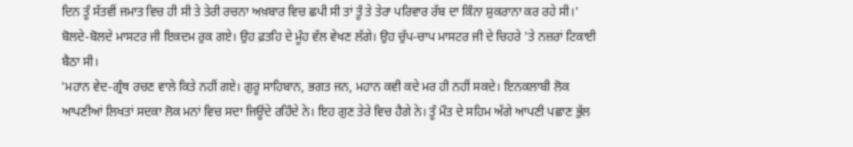ਦਿਨ ਤੂੰ ਸੱਤਵੀਂ ਜਮਾਤ ਵਿਚ ਹੀ ਸੀ ਤੇ ਤੇਰੀ ਰਚਨਾ ਅਖ਼ਬਾਰ ਵਿਚ ਛਪੀ ਸੀ ਤਾਂ ਤੂੰ ਤੇ ਤੇਰਾ ਪਰਿਵਾਰ ਰੱਬ ਦਾ ਕਿੰਨਾ ਸ਼ੁਕਰਾਨਾ ਕਰ ਰਹੇ ਸੀ।' ਬੋਲਦੇ-ਬੋਲਦੇ ਮਾਸਟਰ ਜੀ ਇਕਦਮ ਰੁਕ ਗਏ। ਉਹ ਫ਼ਤਹਿ ਦੇ ਮੂੰਹ ਵੱਲ ਵੇਖਣ ਲੱਗੇ। ਉਹ ਚੁੱਪ-ਚਾਪ ਮਾਸਟਰ ਜੀ ਦੇ ਚਿਹਰੇ 'ਤੇ ਨਜ਼ਰਾਂ ਟਿਕਾਈ ਬੈਠਾ ਸੀ।
'ਮਹਾਨ ਵੇਦ-ਗ੍ਰੰਥ ਰਚਣ ਵਾਲੇ ਕਿਤੇ ਨਹੀਂ ਗਏ। ਗੁਰੂ ਸਾਹਿਬਾਨ, ਭਗਤ ਜਨ, ਮਹਾਨ ਕਵੀ ਕਦੇ ਮਰ ਹੀ ਨਹੀਂ ਸਕਦੇ। ਇਨਕਲਾਬੀ ਲੋਕ ਆਪਣੀਆਂ ਲਿਖਤਾਂ ਸਦਕਾ ਲੋਕ ਮਨਾਂ ਵਿਚ ਸਦਾ ਜਿਊਂਦੇ ਰਹਿੰਦੇ ਨੇ। ਇਹ ਗੁਣ ਤੇਰੇ ਵਿਚ ਹੈਗੇ ਨੇ। ਤੂੰ ਮੌਤ ਦੇ ਸਹਿਮ ਅੱਗੇ ਆਪਣੀ ਪਛਾਣ ਭੁੱਲ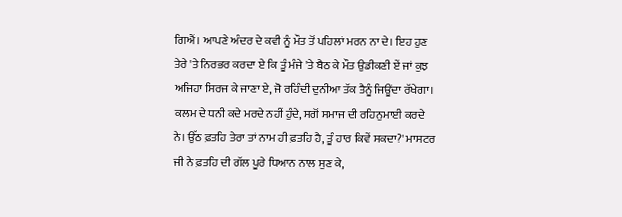ਗਿਐਂ। ਆਪਣੇ ਅੰਦਰ ਦੇ ਕਵੀ ਨੂੰ ਮੌਤ ਤੋਂ ਪਹਿਲਾਂ ਮਰਨ ਨਾ ਦੇ। ਇਹ ਹੁਣ ਤੇਰੇ 'ਤੇ ਨਿਰਭਰ ਕਰਦਾ ਏ ਕਿ ਤੂੰ ਮੰਜੇ 'ਤੇ ਬੈਠ ਕੇ ਮੌਤ ਉਡੀਕਣੀ ਏਂ ਜਾਂ ਕੁਝ ਅਜਿਹਾ ਸਿਰਜ ਕੇ ਜਾਣਾ ਏ, ਜੋ ਰਹਿੰਦੀ ਦੁਨੀਆ ਤੱਕ ਤੈਨੂੰ ਜਿਊਂਦਾ ਰੱਖੇਗਾ। ਕਲਮ ਦੇ ਧਨੀ ਕਦੇ ਮਰਦੇ ਨਹੀਂ ਹੁੰਦੇ, ਸਗੋਂ ਸਮਾਜ ਦੀ ਰਹਿਨੁਮਾਈ ਕਰਦੇ ਨੇ। ਉੱਠ ਫ਼ਤਹਿ ਤੇਰਾ ਤਾਂ ਨਾਮ ਹੀ ਫ਼ਤਹਿ ਹੈ, ਤੂੰ ਹਾਰ ਕਿਵੇਂ ਸਕਦਾ?' ਮਾਸਟਰ ਜੀ ਨੇ ਫ਼ਤਹਿ ਦੀ ਗੱਲ ਪੂਰੇ ਧਿਆਨ ਨਾਲ ਸੁਣ ਕੇ,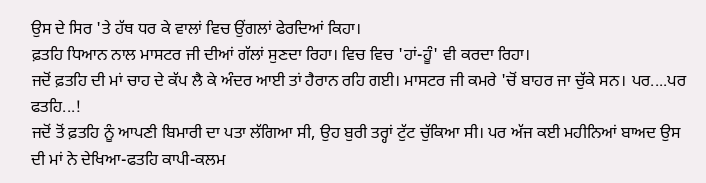ਉਸ ਦੇ ਸਿਰ 'ਤੇ ਹੱਥ ਧਰ ਕੇ ਵਾਲਾਂ ਵਿਚ ਉਂਗਲਾਂ ਫੇਰਦਿਆਂ ਕਿਹਾ।
ਫ਼ਤਹਿ ਧਿਆਨ ਨਾਲ ਮਾਸਟਰ ਜੀ ਦੀਆਂ ਗੱਲਾਂ ਸੁਣਦਾ ਰਿਹਾ। ਵਿਚ ਵਿਚ 'ਹਾਂ-ਹੂੰ' ਵੀ ਕਰਦਾ ਰਿਹਾ।
ਜਦੋਂ ਫ਼ਤਹਿ ਦੀ ਮਾਂ ਚਾਹ ਦੇ ਕੱਪ ਲੈ ਕੇ ਅੰਦਰ ਆਈ ਤਾਂ ਹੈਰਾਨ ਰਹਿ ਗਈ। ਮਾਸਟਰ ਜੀ ਕਮਰੇ 'ਚੋਂ ਬਾਹਰ ਜਾ ਚੁੱਕੇ ਸਨ। ਪਰ....ਪਰ ਫਤਹਿ...!
ਜਦੋਂ ਤੋਂ ਫ਼ਤਹਿ ਨੂੰ ਆਪਣੀ ਬਿਮਾਰੀ ਦਾ ਪਤਾ ਲੱਗਿਆ ਸੀ, ਉਹ ਬੁਰੀ ਤਰ੍ਹਾਂ ਟੁੱਟ ਚੁੱਕਿਆ ਸੀ। ਪਰ ਅੱਜ ਕਈ ਮਹੀਨਿਆਂ ਬਾਅਦ ਉਸ ਦੀ ਮਾਂ ਨੇ ਦੇਖਿਆ-ਫਤਹਿ ਕਾਪੀ-ਕਲਮ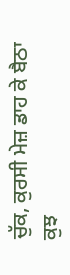ਚੁੱਕ, ਕੁਰਸੀ ਮੇਜ਼ ਡਾਹ ਕੇ ਬੈਠਾ ਕੁਝ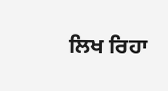ਲਿਖ ਰਿਹਾ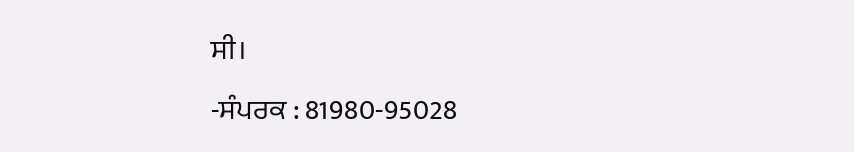ਸੀ।
-ਸੰਪਰਕ : 81980-95028